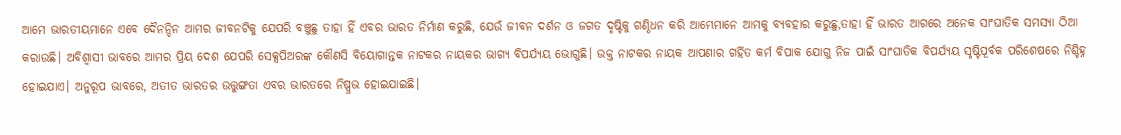ଆମେ ଭାରତୀୟମାନେ ଏବେ ଦୈନନ୍ଦିନ ଆମର ଜୀବନଟିକୁ ଯେପରି ବଞ୍ଚୁଛୁ ତାହା ହିଁ ଏବର ଭାରତ ନିର୍ମାଣ କରୁଛି, ଯେଉଁ ଜୀବନ ଦର୍ଶନ ଓ ଜଗତ ଦୃଷ୍ଟିକୁ ଗଣ୍ଠିଧନ କରି ଆମ୍ଭେମାନେ ଆମକୁ ବ୍ୟବହାର କରୁଛୁ,ତାହା ହିଁ ଭାରତ ଆଗରେ ଅନେକ ସାଂଘାତିକ ସମସ୍ୟା ଠିଆ କରାଉଛି। ଅବିଶ୍ୱାସୀ ଭାବରେ ଆମର ପ୍ରିୟ ଦେଶ ଯେପରି ସେକ୍ସପିଅରଙ୍କ କୌଣସି ବିୟୋଗାନ୍ତକ ନାଟକର ନାୟକର ଭାଗ୍ୟ ବିପର୍ଯ୍ୟୟ ଭୋଗୁଛି। ଉକ୍ତ ନାଟକର ନାୟକ ଆପଣାର ଗର୍ହିତ କର୍ମ ବିପାକ ଯୋଗୁ ନିଜ ପାଇଁ ସାଂଘାତିକ ବିପର୍ଯ୍ୟୟ ସୃଷ୍ଟିପୂର୍ବକ ପରିଶେଷରେ ନିଶ୍ଚିହ୍ନ ହୋଇଯାଏ। ଅନୁରୂପ ଭାବରେ, ଅତୀତ ଭାରତର ଉତ୍ତୁଙ୍ଗତା ଏବର ଭାରତରେ ନିଷ୍ପ୍ରଭ ହୋଇଯାଇଛି।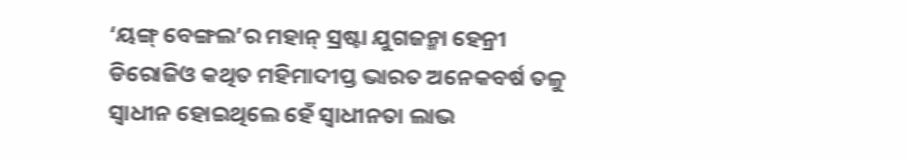‘ୟଙ୍ଗ୍ ବେଙ୍ଗଲ’ର ମହାନ୍ ସ୍ରଷ୍ଟା ଯୁଗଜନ୍ମା ହେନ୍ରୀ ଡିରୋଜିଓ କଥିତ ମହିମାଦୀପ୍ତ ଭାରତ ଅନେକବର୍ଷ ତଳୁ ସ୍ବାଧୀନ ହୋଇଥିଲେ ହେଁ ସ୍ବାଧୀନତା ଲାଭ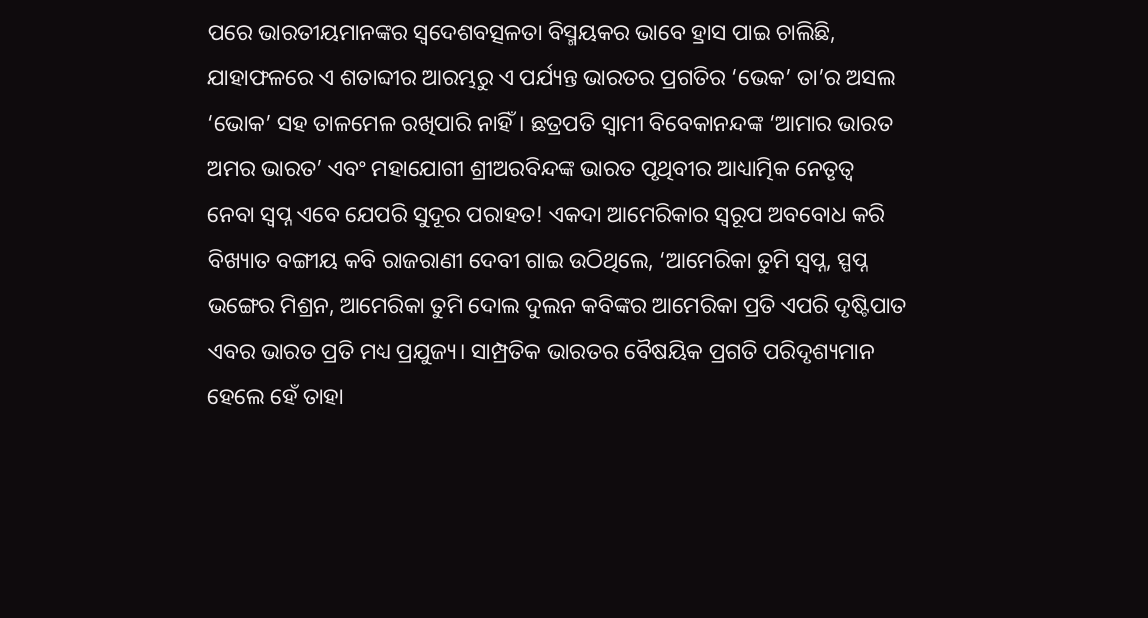ପରେ ଭାରତୀୟମାନଙ୍କର ସ୍ବଦେଶବତ୍ସଳତା ବିସ୍ମୟକର ଭାବେ ହ୍ରାସ ପାଇ ଚାଲିଛି, ଯାହାଫଳରେ ଏ ଶତାବ୍ଦୀର ଆରମ୍ଭରୁ ଏ ପର୍ଯ୍ୟନ୍ତ ଭାରତର ପ୍ରଗତିର ‘ଭେକ’ ତା’ର ଅସଲ ‘ଭୋକ’ ସହ ତାଳମେଳ ରଖିପାରି ନାହିଁ। ଛତ୍ରପତି ସ୍ବାମୀ ବିବେକାନନ୍ଦଙ୍କ ‘ଆମାର ଭାରତ ଅମର ଭାରତ’ ଏବଂ ମହାଯୋଗୀ ଶ୍ରୀଅରବିନ୍ଦଙ୍କ ଭାରତ ପୃଥିବୀର ଆଧ୍ୟାତ୍ମିକ ନେତୃତ୍ୱ ନେବା ସ୍ବପ୍ନ ଏବେ ଯେପରି ସୁଦୂର ପରାହତ! ଏକଦା ଆମେରିକାର ସ୍ବରୂପ ଅବବୋଧ କରି ବିଖ୍ୟାତ ବଙ୍ଗୀୟ କବି ରାଜରାଣୀ ଦେବୀ ଗାଇ ଉଠିଥିଲେ, ‘ଆମେରିକା ତୁମି ସ୍ବପ୍ନ, ସ୍ପପ୍ନ ଭଙ୍ଗେର ମିଶ୍ରନ, ଆମେରିକା ତୁମି ଦୋଲ ଦୁଲନ କବିଙ୍କର ଆମେରିକା ପ୍ରତି ଏପରି ଦୃଷ୍ଟିପାତ ଏବର ଭାରତ ପ୍ରତି ମଧ୍ୟ ପ୍ରଯୁଜ୍ୟ। ସାମ୍ପ୍ରତିକ ଭାରତର ବୈଷୟିକ ପ୍ରଗତି ପରିଦୃଶ୍ୟମାନ ହେଲେ ହେଁ ତାହା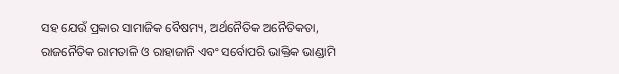ସହ ଯେଉଁ ପ୍ରକାର ସାମାଜିକ ବୈଷମ୍ୟ, ଅର୍ଥନୈତିକ ଅନୈତିକତା, ରାଜନୈତିକ ରାମତାଳି ଓ ରାହାଜାନି ଏବଂ ସର୍ବୋପରି ଭାକ୍ତିକ ଭାଣ୍ଡାମି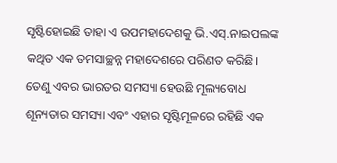ସୃଷ୍ଟିହୋଇଛି ତାହା ଏ ଉପମହାଦେଶକୁ ଭି.ଏସ୍.ନାଇପଲଙ୍କ କଥିତ ଏକ ତମସାଚ୍ଛନ୍ନ ମହାଦେଶରେ ପରିଣତ କରିଛି।
ତେଣୁ ଏବର ଭାରତର ସମସ୍ୟା ହେଉଛି ମୂଲ୍ୟବୋଧ ଶୂନ୍ୟତାର ସମସ୍ୟା ଏବଂ ଏହାର ସୃଷ୍ଟିମୂଳରେ ରହିଛି ଏକ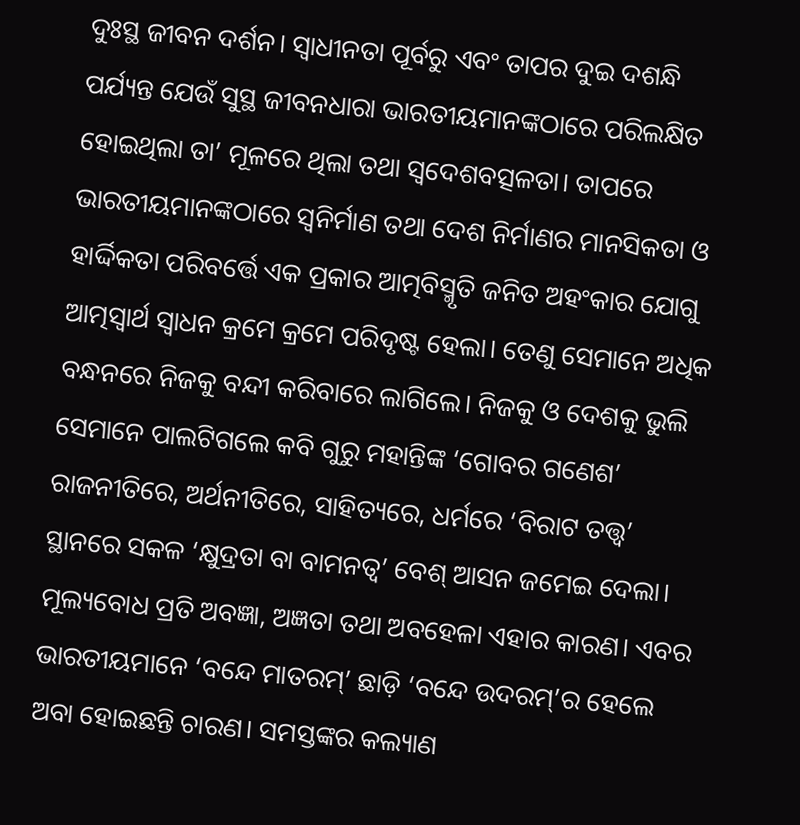ଦୁଃସ୍ଥ ଜୀବନ ଦର୍ଶନ। ସ୍ବାଧୀନତା ପୂର୍ବରୁ ଏବଂ ତାପର ଦୁଇ ଦଶନ୍ଧି ପର୍ଯ୍ୟନ୍ତ ଯେଉଁ ସୁସ୍ଥ ଜୀବନଧାରା ଭାରତୀୟମାନଙ୍କଠାରେ ପରିଲକ୍ଷିତ ହୋଇଥିଲା ତା’ ମୂଳରେ ଥିଲା ତଥା ସ୍ବଦେଶବତ୍ସଳତା। ତାପରେ ଭାରତୀୟମାନଙ୍କଠାରେ ସ୍ବନିର୍ମାଣ ତଥା ଦେଶ ନିର୍ମାଣର ମାନସିକତା ଓ ହାର୍ଦ୍ଦିକତା ପରିବର୍ତ୍ତେ ଏକ ପ୍ରକାର ଆତ୍ମବିସ୍ମୃତି ଜନିତ ଅହଂକାର ଯୋଗୁ ଆତ୍ମସ୍ବାର୍ଥ ସ୍ବାଧନ କ୍ରମେ କ୍ରମେ ପରିଦୃଷ୍ଟ ହେଲା। ତେଣୁ ସେମାନେ ଅଧିକ ବନ୍ଧନରେ ନିଜକୁ ବନ୍ଦୀ କରିବାରେ ଲାଗିଲେ। ନିଜକୁ ଓ ଦେଶକୁ ଭୁଲି ସେମାନେ ପାଲଟିଗଲେ କବି ଗୁରୁ ମହାନ୍ତିଙ୍କ ‘ଗୋବର ଗଣେଶ’ ରାଜନୀତିରେ, ଅର୍ଥନୀତିରେ, ସାହିତ୍ୟରେ, ଧର୍ମରେ ‘ବିରାଟ ତତ୍ତ୍ୱ’ ସ୍ଥାନରେ ସକଳ ‘କ୍ଷୁଦ୍ରତା ବା ବାମନତ୍ୱ’ ବେଶ୍ ଆସନ ଜମେଇ ଦେଲା। ମୂଲ୍ୟବୋଧ ପ୍ରତି ଅବଜ୍ଞା, ଅଜ୍ଞତା ତଥା ଅବହେଳା ଏହାର କାରଣ। ଏବର ଭାରତୀୟମାନେ ‘ବନ୍ଦେ ମାତରମ୍’ ଛାଡ଼ି ‘ବନ୍ଦେ ଉଦରମ୍’ର ହେଲେ ଅବା ହୋଇଛନ୍ତି ଚାରଣ। ସମସ୍ତଙ୍କର କଲ୍ୟାଣ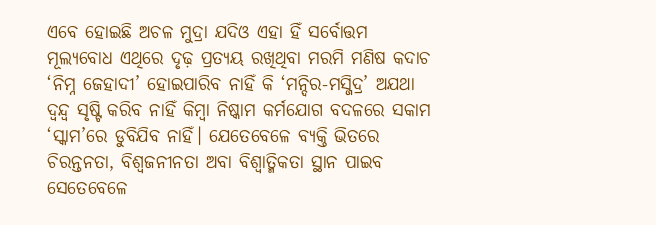ଏବେ ହୋଇଛି ଅଚଳ ମୁଦ୍ରା ଯଦିଓ ଏହା ହିଁ ସର୍ବୋତ୍ତମ ମୂଲ୍ୟବୋଧ ଏଥିରେ ଦୃଢ଼ ପ୍ରତ୍ୟୟ ରଖିଥିବା ମରମି ମଣିଷ କଦାଚ ‘ନିମ୍ନ ଜେହାଦୀ’ ହୋଇପାରିବ ନାହିଁ କି ‘ମନ୍ଦିର-ମସ୍ଜିଦ୍ର’ ଅଯଥା ଦ୍ୱନ୍ଦ୍ୱ ସୃଷ୍ଟି କରିବ ନାହିଁ କିମ୍ବା ନିଷ୍କାମ କର୍ମଯୋଗ ବଦଳରେ ସକାମ ‘ସ୍କାମ’ରେ ଡୁବିଯିବ ନାହିଁ। ଯେତେବେଳେ ବ୍ୟକ୍ତି ଭିତରେ ଚିରନ୍ତନତା, ବିଶ୍ୱଜନୀନତା ଅବା ବିଶ୍ୱାତ୍ମିକତା ସ୍ଥାନ ପାଇବ ସେତେବେଳେ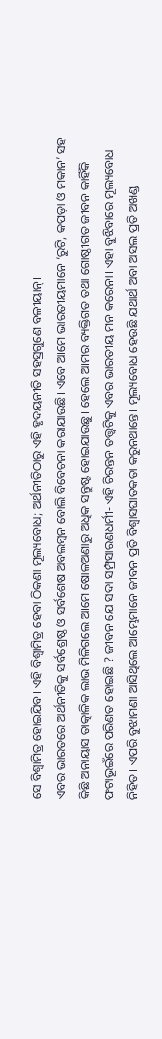ସେ ବିଶ୍ୱାମିତ୍ର ହୋଇଯିବ। ଏହି ବିଶ୍ୱାମିତ୍ର ହେବା ଠିକଣା ମୂଲ୍ୟବୋଧ; ଅର୍ଥନୀତିଠାରୁ ଏହି ହୃଦୟନୀତି ସହସ୍ରଗୁଣେ ବଳୀୟାନ୍।
ଏବର ଭାରତରେ ଅର୍ଥନୀତିକୁ ସର୍ବଶ୍ରେଷ୍ଠ ଓ ସର୍ବଶେଷ ଅବଲମ୍ବନ ବୋଲି ବିବେଚନା କରାଯାଉଛି। ଏବେ ଆମେ ଭାରତୀୟମାନେ ‘ରୁଟି, କପଡ଼ା ଓ ମକାନ’ ସହ କିଛି ଅନାୟାସ ତାତ୍କାଳିକ ଲାଭ ମିଳିଗଲେ ଆମେ ଷୋଳଅଣାରୁ ଅଧିକ ସନ୍ତୁଷ୍ଟ ହୋଇଯାଉଛୁ। ହେଲେ ଆମର ବ୍ୟକ୍ତିଗତ ତଥା ଗୋଷ୍ଠୀଗତ ଜୀବନ କାହିଁକି ଫଟାଭୂଇଁରେ ପରିଣତ ହୋଇଛି ? ଜୀବନ ଯେ ସଦା ସମ୍ପ୍ରସାରଣଧର୍ମୀ- ଏହି ଚିରନ୍ତନ ତତ୍ତ୍ୱଟିକୁ ଏବର ଭାରତୀୟ ମନ କରେନା। ଏହା ବୁଝିବାରେ ମୂଲ୍ୟବୋଧ ନିହିତ। ଏପରି ବୁଝାମଣା ଆସିଥିଲେ ଆମ୍ଭେମାନେ ଜୀବନ ପ୍ରତି ବିଶ୍ୱାସଘାତକତା କରୁନଥାନ୍ତେ। ମୂଲ୍ୟବୋଧ ହେଉଛି ଯଥାର୍ଥ ଅବା ଅସଲ ପ୍ରତି ଅଖଣ୍ଡ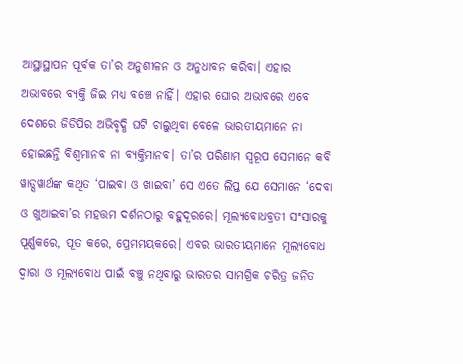ଆସ୍ଥାସ୍ଥାପନ ପୂର୍ବକ ତା’ର ଅନୁଶୀଳନ ଓ ଅନୁଧାବନ କରିବା। ଏହାର ଅଭାବରେ ବ୍ୟକ୍ତି ଜିଇ ମଧ୍ୟ ବଞ୍ଚେ ନାହିଁ। ଏହାର ଘୋର ଅଭାବରେ ଏବେ ଦେଶରେ ଜିଡିପିର ଅଭିବୃଦ୍ଧି ଘଟି ଚାଲୁଥିବା ବେଳେ ଭାରତୀୟମାନେ ନା ହୋଇଛନ୍ତି ବିଶ୍ୱମାନବ ନା ବ୍ୟକ୍ତିମାନବ। ତା’ର ପରିଣାମ ସ୍ବରୂପ ସେମାନେ କବି ୱାଡ୍ସୱାର୍ଥଙ୍କ କଥିତ ‘ପାଇବା ଓ ଖାଇବା’ ସେ ଏତେ ଲିପ୍ତ ଯେ ସେମାନେ ‘ଦେବା ଓ ଖୁଆଇବା’ର ମହତ୍ତମ ଦର୍ଶନଠାରୁ ବହୁଦୂରରେ। ମୂଲ୍ୟବୋଧବ୍ରତୀ ସଂସାରକୁ ପୂର୍ଣ୍ଣକରେ, ପୂତ କରେ, ପ୍ରେମମୟକରେ। ଏବର ଭାରତୀୟମାନେ ମୂଲ୍ୟବୋଧ ଦ୍ୱାରା ଓ ମୂଲ୍ୟବୋଧ ପାଇଁ ବଞ୍ଚୁ ନଥିବାରୁ ଭାରତର ସାମଗ୍ରିକ ଚରିତ୍ର ଜନିତ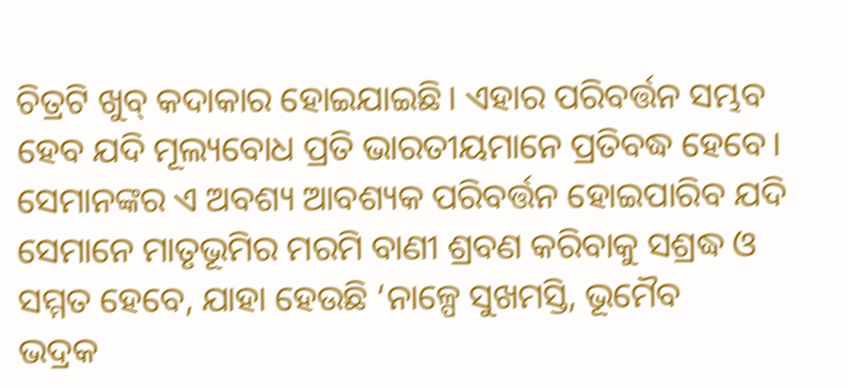ଚିତ୍ରଟି ଖୁବ୍ କଦାକାର ହୋଇଯାଇଛି। ଏହାର ପରିବର୍ତ୍ତନ ସମ୍ଭବ ହେବ ଯଦି ମୂଲ୍ୟବୋଧ ପ୍ରତି ଭାରତୀୟମାନେ ପ୍ରତିବଦ୍ଧ ହେବେ। ସେମାନଙ୍କର ଏ ଅବଶ୍ୟ ଆବଶ୍ୟକ ପରିବର୍ତ୍ତନ ହୋଇପାରିବ ଯଦି ସେମାନେ ମାତୃଭୂମିର ମରମି ବାଣୀ ଶ୍ରବଣ କରିବାକୁ ସଶ୍ରଦ୍ଧ ଓ ସମ୍ମତ ହେବେ, ଯାହା ହେଉଛି ‘ନାଳ୍ପେ ସୁଖମସ୍ତି, ଭୂମୈବ
ଭଦ୍ରକ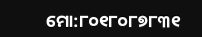ମୋ:୮୦୧୮୦୮୭୮୩୧